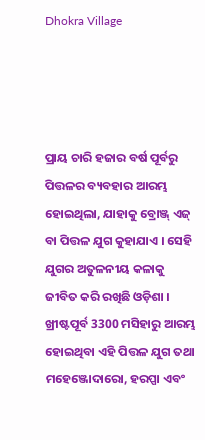Dhokra Village




ପ୍ରାୟ ଚାରି ହଜାର ବର୍ଷ ପୂର୍ବରୁ ପିତ୍ତଳର ବ୍ୟବହାର ଆରମ୍ଭ ହୋଇଥିଲା, ଯାହାକୁ ବ୍ରୋଞ୍ଜ୍ ଏଜ୍ ବା ପିତ୍ତଳ ଯୁଗ କୁହାଯାଏ । ସେହି ଯୁଗର ଅତୁଳନୀୟ କଳାକୁ ଜୀବିତ କରି ରଖିଛି ଓଡ଼ିଶା । ଖ୍ରୀଷ୍ଟପୂର୍ବ 3300 ମସିହାରୁ ଆରମ୍ଭ ହୋଇଥିବା ଏହି ପିତ୍ତଳ ଯୁଗ ତଥା ମହେଞ୍ଜୋଦାରୋ, ହରପ୍ପା ଏବଂ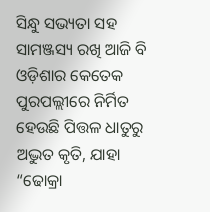ସିନ୍ଧୁ ସଭ୍ୟତା ସହ ସାମଞ୍ଜସ୍ୟ ରଖି ଆଜି ବି ଓଡ଼ିଶାର କେତେକ ପୁରପଲ୍ଲୀରେ ନିର୍ମିତ ହେଉଛି ପିତ୍ତଳ ଧାତୁରୁ ଅଦ୍ଭୁତ କୃତି, ଯାହା “ଢୋକ୍ରା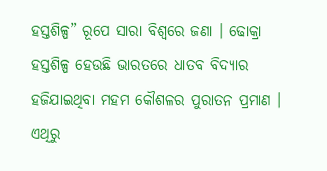ହସ୍ତଶିଳ୍ପ” ରୂପେ ସାରା ବିଶ୍ବରେ ଜଣା । ଢୋକ୍ରା ହସ୍ତଶିଳ୍ପ ହେଉଛି ଭାରତରେ ଧାତବ ବିଦ୍ୟାର ହଜିଯାଇଥିବା ମହମ କୌଶଳର ପୁରାତନ ପ୍ରମାଣ । ଏଥିରୁ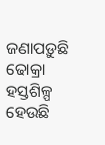ଜଣାପଡ଼ୁଛି ଢୋକ୍ରା ହସ୍ତଶିଳ୍ପ ହେଉଛି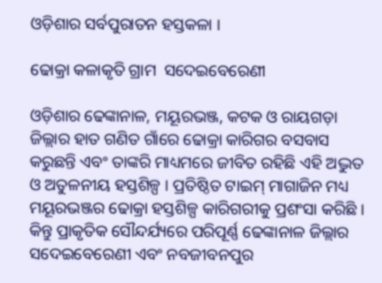ଓଡ଼ିଶାର ସର୍ବପୁରାତନ ହସ୍ତକଳା ।

ଢୋକ୍ରା କଳାକୃତି ଗ୍ରାମ  ସଦେଇବେରେଣୀ

ଓଡ଼ିଶାର ଢେଙ୍କାନାଳ, ମୟୂରଭଞ୍ଜ, କଟକ ଓ ରାୟଗଡ଼ା ଜିଲ୍ଲାର ହାତ ଗଣିତ ଗାଁରେ ଢୋକ୍ରା କାରିଗର ବସବାସ କରୁଛନ୍ତି ଏବଂ ତାଙ୍କରି ମାଧ୍ୟମରେ ଜୀବିତ ରହିଛି ଏହି ଅଦ୍ଭୁତ ଓ ଅତୁଳନୀୟ ହସ୍ତଶିଳ୍ପ । ପ୍ରତିଷ୍ଠିତ ଟାଇମ୍ ମାଗାଜିନ ମଧ୍ୟ ମୟୂରଭଞ୍ଜର ଢୋକ୍ରା ହସ୍ତଶିଳ୍ପ କାରିଗରୀକୁ ପ୍ରଶଂସା କରିଛି । କିନ୍ତୁ ପ୍ରାକୃତିକ ସୌନ୍ଦର୍ଯ୍ୟରେ ପରିପୂର୍ଣ୍ଣ ଢେଙ୍କାନାଳ ଜିଲ୍ଲାର ସଦେଇବେରେଣୀ ଏବଂ ନବଜୀବନପୁର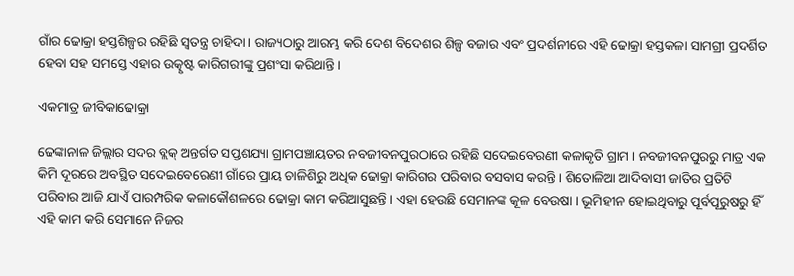ଗାଁର ଢୋକ୍ରା ହସ୍ତଶିଳ୍ପର ରହିଛି ସ୍ବତନ୍ତ୍ର ଚାହିଦା । ରାଜ୍ୟଠାରୁ ଆରମ୍ଭ କରି ଦେଶ ବିଦେଶର ଶିଳ୍ପ ବଜାର ଏବଂ ପ୍ରଦର୍ଶନୀରେ ଏହି ଢୋକ୍ରା ହସ୍ତକଳା ସାମଗ୍ରୀ ପ୍ରଦର୍ଶିତ ହେବା ସହ ସମସ୍ତେ ଏହାର ଉତ୍କୃଷ୍ଟ କାରିଗରୀଙ୍କୁ ପ୍ରଶଂସା କରିଥାନ୍ତି ।

ଏକମାତ୍ର ଜୀବିକାଢୋକ୍ରା

ଢେଙ୍କାନାଳ ଜିଲ୍ଲାର ସଦର ବ୍ଲକ୍ ଅନ୍ତର୍ଗତ ସପ୍ତଶଯ୍ୟା ଗ୍ରାମପଞ୍ଚାୟତର ନବଜୀବନପୁରଠାରେ ରହିଛି ସଦେଇବେରଣୀ କଳାକୃତି ଗ୍ରାମ । ନବଜୀବନପୁରରୁ ମାତ୍ର ଏକ କିମି ଦୂରରେ ଅବସ୍ଥିତ ସଦେଇବେରେଣୀ ଗାଁରେ ପ୍ରାୟ ଚାଳିଶିରୁ ଅଧିକ ଢୋକ୍ରା କାରିଗର ପରିବାର ବସବାସ କରନ୍ତି । ଶିତୋଳିଆ ଆଦିବାସୀ ଜାତିର ପ୍ରତିଟି ପରିବାର ଆଜି ଯାଏଁ ପାରମ୍ପରିକ କଳାକୌଶଳରେ ଢୋକ୍ରା କାମ କରିଆସୁଛନ୍ତି । ଏହା ହେଉଛି ସେମାନଙ୍କ କୂଳ ବେଉଷା । ଭୂମିହୀନ ହୋଇଥିବାରୁ ପୂର୍ବପୂରୁଷରୁ ହିଁ ଏହି କାମ କରି ସେମାନେ ନିଜର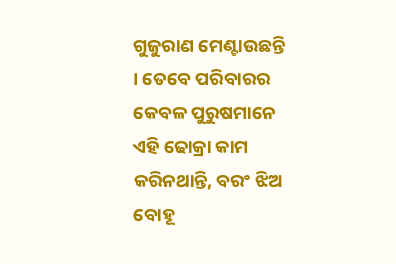ଗୁଜୁରାଣ ମେଣ୍ଟାଉଛନ୍ତି । ତେବେ ପରିବାରର କେବଳ ପୁରୁଷମାନେ ଏହି ଢୋକ୍ରା କାମ କରିନଥାନ୍ତି, ବରଂ ଝିଅ ବୋହୂ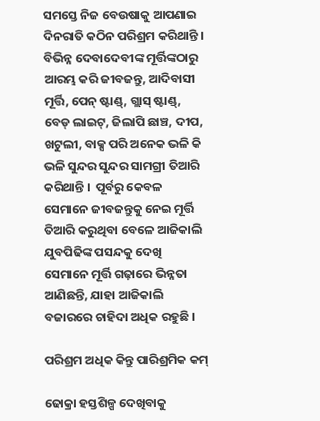ସମସ୍ତେ ନିଜ ବେଉଷାକୁ ଆପଣାଇ ଦିନରାତି କଠିନ ପରିଶ୍ରମ କରିଥାନ୍ତି ।  ବିଭିନ୍ନ ଦେବାଦେବୀଙ୍କ ମୂର୍ତ୍ତିଙ୍କଠାରୁ ଆରମ୍ଭ କରି ଜୀବଜନ୍ତୁ, ଆଦିବାସୀ ମୂର୍ତ୍ତି, ପେନ୍ ଷ୍ଟାଣ୍ଡ୍, ଗ୍ଲାସ୍ ଷ୍ଟାଣ୍ଡ୍‌, ବେଡ୍ ଲାଇଟ୍, ଜିଲାପି ଛାଞ୍ଚ, ଦୀପ, ଖଟୁଲୀ, ବାକ୍ସ ପରି ଅନେକ ଭଳି କି ଭଳି ସୁନ୍ଦର ସୁନ୍ଦର ସାମଗ୍ରୀ ତିଆରି କରିଥାନ୍ତି ।  ପୂର୍ବରୁ କେବଳ ସେମାନେ ଜୀବଜନ୍ତୁକୁ ନେଇ ମୂର୍ତ୍ତି ତିଆରି କରୁଥିବା ବେଳେ ଆଜିକାଲି ଯୁବପିଢିଙ୍କ ପସନ୍ଦକୁ ଦେଖି ସେମାନେ ମୂର୍ତ୍ତି ଗଢ଼ାରେ ଭିନ୍ନତା ଆଣିଛନ୍ତି, ଯାହା ଆଜିକାଲି ବଜାରରେ ଚାହିଦା ଅଧିକ ରହୁଛି ।

ପରିଶ୍ରମ ଅଧିକ କିନ୍ତୁ ପାରିଶ୍ରମିକ କମ୍

ଢୋକ୍ରା ହସ୍ତଶିଳ୍ପ ଦେଖିବାକୁ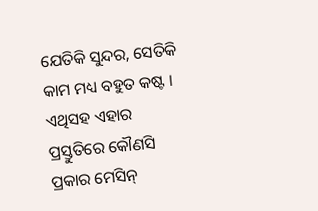ଯେତିକି ସୁନ୍ଦର, ସେତିକି କାମ ମଧ୍ୟ ବହୁତ କଷ୍ଟ । ଏଥିସହ ଏହାର ପ୍ରସ୍ତୁତିରେ କୌଣସି ପ୍ରକାର ମେସିନ୍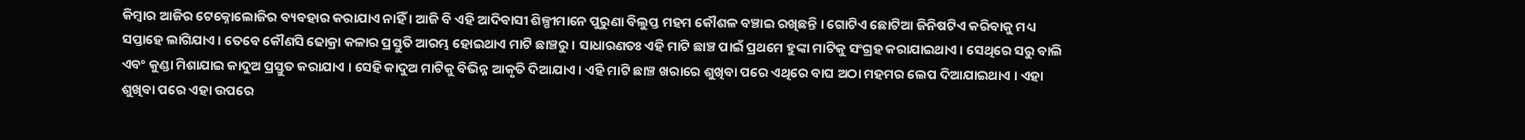କିମ୍ବାର ଆଜିର ଟେକ୍ନୋଲୋଜିର ବ୍ୟବହାର କରାଯାଏ ନାହିଁ । ଆଜି ବି ଏହି ଆଦିବାସୀ ଶିଳ୍ପୀମାନେ ପୁରୁଣା ବିଲୁପ୍ତ ମହମ କୌଶଳ ବଞ୍ଚାଇ ରଖିଛନ୍ତି । ଗୋଟିଏ ଛୋଟିଆ ଜିନିଷଟିଏ କରିବାକୁ ମଧ୍ୟ ସପ୍ତାହେ ଲାଗିଯାଏ । ତେବେ କୌଣସି ଢୋକ୍ରା କଳାର ପ୍ରସ୍ତୁତି ଆରମ୍ଭ ହୋଇଥାଏ ମାଟି ଛାଞ୍ଚରୁ । ସାଧାରଣତଃ ଏହି ମାଟି ଛାଞ୍ଚ ପାଇଁ ପ୍ରଥମେ ହୁଙ୍କା ମାଟିକୁ ସଂଗ୍ରହ କରାଯାଇଥାଏ। ସେଥିରେ ସରୁ ବାଲି ଏବଂ କୁଣ୍ଡା ମିଶାଯାଇ କାଦୁଅ ପ୍ରସ୍ତୁତ କରାଯାଏ । ସେହି କାଦୁଅ ମାଟିକୁ ବିଭିନ୍ନ ଆକୃତି ଦିଆଯାଏ । ଏହି ମାଟି ଛାଞ୍ଚ ଖରାରେ ଶୁଖିବା ପରେ ଏଥିରେ ବାଘ ଅଠା ମହମର ଲେପ ଦିଆଯାଇଥାଏ । ଏହା ଶୁଖିବା ପରେ ଏହା ଉପରେ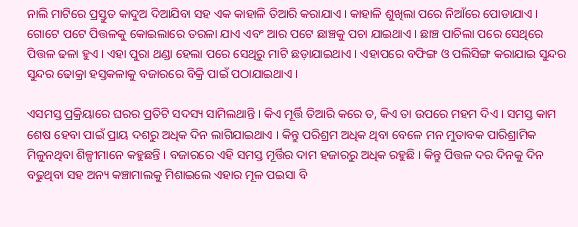ନାଲି ମାଟିରେ ପ୍ରସ୍ତୁତ କାଦୁଅ ଦିଆଯିବା ସହ ଏକ କାହାଳି ତିଆରି କରାଯାଏ । କାହାଳି ଶୁଖିଲା ପରେ ନିଆଁରେ ପୋଡାଯାଏ । ଗୋଟେ ପଟେ ପିତ୍ତଳକୁ କୋଇଲାରେ ତରଳା ଯାଏ ଏବଂ ଆର ପଟେ ଛାଞ୍ଚକୁ ପଚା ଯାଇଥାଏ । ଛାଞ୍ଚ ପାଚିଲା ପରେ ସେଥିରେ ପିତ୍ତଳ ଢଳା ହୁଏ । ଏହା ପୁରା ଥଣ୍ଡା ହେଲା ପରେ ସେଥିରୁ ମାଟି ଛଡ଼ାଯାଇଥାଏ । ଏହାପରେ ବଫିଙ୍ଗ ଓ ପଲିସିଙ୍ଗ କରାଯାଇ ସୁନ୍ଦର ସୁନ୍ଦର ଢୋକ୍ରା ହସ୍ତକଳାକୁ ବଜାରରେ ବିକ୍ରି ପାଇଁ ପଠାଯାଇଥାଏ ।

ଏସମସ୍ତ ପ୍ରକ୍ରିୟାରେ ଘରର ପ୍ରତିଟି ସଦସ୍ୟ ସାମିଲଥାନ୍ତି । କିଏ ମୂର୍ତ୍ତି ତିଆରି କରେ ତ, କିଏ ତା ଉପରେ ମହମ ଦିଏ । ସମସ୍ତ କାମ ଶେଷ ହେବା ପାଇଁ ପ୍ରାୟ ଦଶରୁ ଅଧିକ ଦିନ ଲାଗିଯାଇଥାଏ । କିନ୍ତୁ ପରିଶ୍ରମ ଅଧିକ ଥିବା ବେଳେ ମନ ମୁତାବକ ପାରିଶ୍ରାମିକ ମିଳୁନଥିବା ଶିଳ୍ପୀମାନେ କହୁଛନ୍ତି । ବଜାରରେ ଏହି ସମସ୍ତ ମୂର୍ତ୍ତିର ଦାମ ହଜାରରୁ ଅଧିକ ରହୁଛି । କିନ୍ତୁ ପିତ୍ତଳ ଦର ଦିନକୁ ଦିନ ବଢୁଥିବା ସହ ଅନ୍ୟ କଞ୍ଚାମାଲକୁ ମିଶାଇଲେ ଏହାର ମୂଳ ପଇସା ବି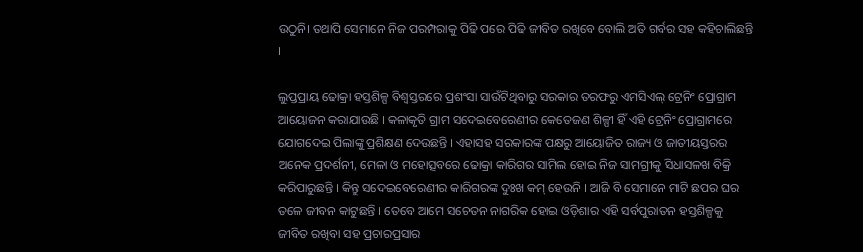ଉଠୁନି। ତଥାପି ସେମାନେ ନିଜ ପରମ୍ପରାକୁ ପିଢି ପରେ ପିଢି ଜୀବିତ ରଖିବେ ବୋଲି ଅତି ଗର୍ବର ସହ କହିଚାଲିଛନ୍ତି ।

ଲୁପ୍ତପ୍ରାୟ ଢୋକ୍ରା ହସ୍ତଶିଳ୍ପ ବିଶ୍ବସ୍ତରରେ ପ୍ରଶଂସା ସାଉଁଟିଥିବାରୁ ସରକାର ତରଫରୁ ଏମସିଏଲ୍ ଟ୍ରେନିଂ ପ୍ରୋଗ୍ରାମ ଆୟୋଜନ କରାଯାଉଛି । କଳାକୃତି ଗ୍ରାମ ସଦେଇବେରେଣୀର କେତେଜଣ ଶିଳ୍ପୀ ହିଁ ଏହି ଟ୍ରେନିଂ ପ୍ରୋଗ୍ରାମରେ ଯୋଗଦେଇ ପିଲାଙ୍କୁ ପ୍ରଶିକ୍ଷଣ ଦେଉଛନ୍ତି । ଏହାସହ ସରକାରଙ୍କ ପକ୍ଷରୁ ଆୟୋଜିତ ରାଜ୍ୟ ଓ ଜାତୀୟସ୍ତରର ଅନେକ ପ୍ରଦର୍ଶନୀ, ମେଳା ଓ ମହୋତ୍ସବରେ ଢୋକ୍ରା କାରିଗର ସାମିଲ ହୋଇ ନିଜ ସାମଗ୍ରୀକୁ ସିଧାସଳଖ ବିକ୍ରି କରିପାରୁଛନ୍ତି । କିନ୍ତୁ ସଦେଇବେରେଣୀର କାରିଗରଙ୍କ ଦୁଃଖ କମ୍ ହେଉନି । ଆଜି ବି ସେମାନେ ମାଟି ଛପର ଘର ତଳେ ଜୀବନ କାଟୁଛନ୍ତି । ତେବେ ଆମେ ସଚେତନ ନାଗରିକ ହୋଇ ଓଡ଼ିଶାର ଏହି ସର୍ବପୁରାତନ ହସ୍ତଶିଳ୍ପକୁ ଜୀବିତ ରଖିବା ସହ ପ୍ରଚାରପ୍ରସାର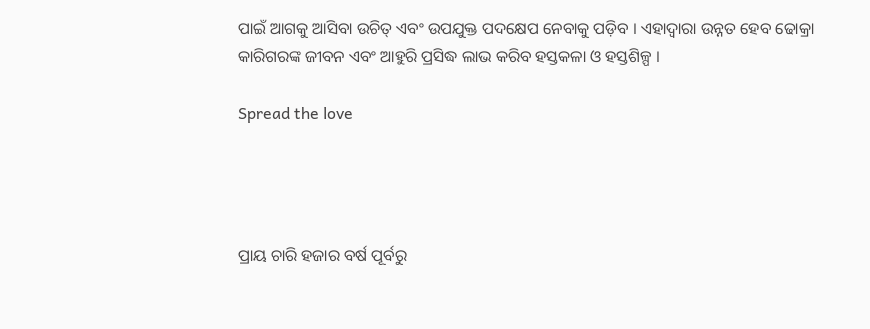ପାଇଁ ଆଗକୁ ଆସିବା ଉଚିତ୍ ଏବଂ ଉପଯୁକ୍ତ ପଦକ୍ଷେପ ନେବାକୁ ପଡ଼ିବ । ଏହାଦ୍ବାରା ଉନ୍ନତ ହେବ ଢୋକ୍ରା କାରିଗରଙ୍କ ଜୀବନ ଏବଂ ଆହୁରି ପ୍ରସିଦ୍ଧ ଲାଭ କରିବ ହସ୍ତକଳା ଓ ହସ୍ତଶିଳ୍ପ ।

Spread the love




ପ୍ରାୟ ଚାରି ହଜାର ବର୍ଷ ପୂର୍ବରୁ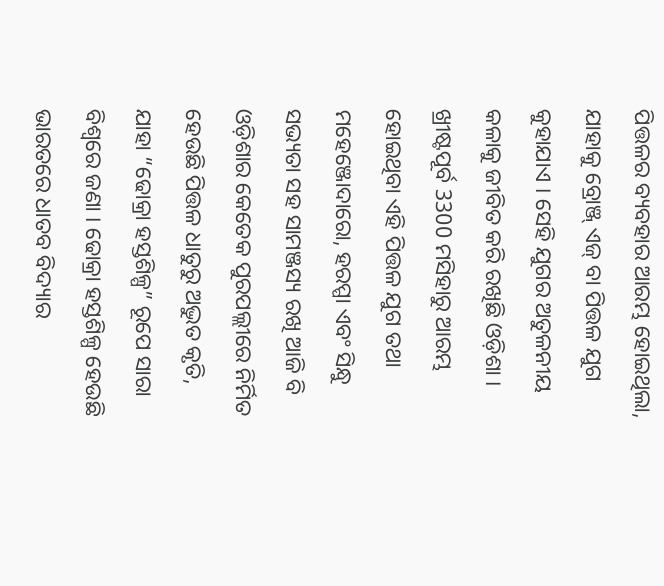ପିତ୍ତଳର ବ୍ୟବହାର ଆରମ୍ଭ ହୋଇଥିଲା, ଯାହାକୁ ବ୍ରୋଞ୍ଜ୍ ଏଜ୍ ବା ପିତ୍ତଳ ଯୁଗ କୁହାଯାଏ । ସେହି ଯୁଗର ଅତୁଳନୀୟ କଳାକୁ ଜୀବିତ କରି ରଖିଛି ଓଡ଼ିଶା । ଖ୍ରୀଷ୍ଟପୂର୍ବ 3300 ମସିହାରୁ ଆରମ୍ଭ ହୋଇଥିବା ଏହି ପିତ୍ତଳ ଯୁଗ ତଥା ମହେଞ୍ଜୋଦାରୋ, ହରପ୍ପା ଏବଂ ସିନ୍ଧୁ ସଭ୍ୟତା ସହ ସାମଞ୍ଜସ୍ୟ ରଖି ଆଜି ବି ଓଡ଼ିଶାର କେତେକ ପୁରପଲ୍ଲୀରେ ନିର୍ମିତ ହେଉଛି ପିତ୍ତଳ ଧାତୁରୁ ଅଦ୍ଭୁତ କୃତି, ଯାହା “ଢୋକ୍ରା ହସ୍ତଶିଳ୍ପ” ରୂପେ ସାରା ବିଶ୍ବରେ ଜଣା । ଢୋକ୍ରା ହସ୍ତଶିଳ୍ପ ହେଉଛି ଭାରତରେ ଧାତବ ବିଦ୍ୟାର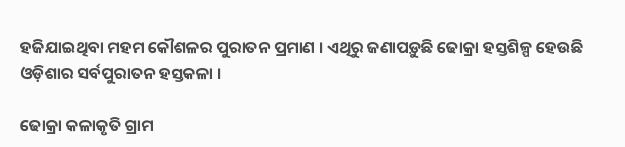ହଜିଯାଇଥିବା ମହମ କୌଶଳର ପୁରାତନ ପ୍ରମାଣ । ଏଥିରୁ ଜଣାପଡ଼ୁଛି ଢୋକ୍ରା ହସ୍ତଶିଳ୍ପ ହେଉଛି ଓଡ଼ିଶାର ସର୍ବପୁରାତନ ହସ୍ତକଳା ।

ଢୋକ୍ରା କଳାକୃତି ଗ୍ରାମ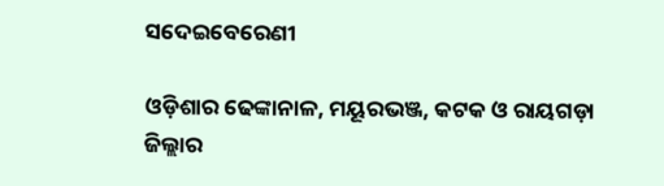ସଦେଇବେରେଣୀ

ଓଡ଼ିଶାର ଢେଙ୍କାନାଳ, ମୟୂରଭଞ୍ଜ, କଟକ ଓ ରାୟଗଡ଼ା ଜିଲ୍ଲାର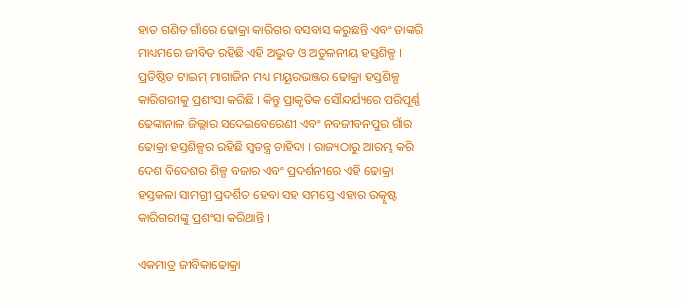ହାତ ଗଣିତ ଗାଁରେ ଢୋକ୍ରା କାରିଗର ବସବାସ କରୁଛନ୍ତି ଏବଂ ତାଙ୍କରି ମାଧ୍ୟମରେ ଜୀବିତ ରହିଛି ଏହି ଅଦ୍ଭୁତ ଓ ଅତୁଳନୀୟ ହସ୍ତଶିଳ୍ପ । ପ୍ରତିଷ୍ଠିତ ଟାଇମ୍ ମାଗାଜିନ ମଧ୍ୟ ମୟୂରଭଞ୍ଜର ଢୋକ୍ରା ହସ୍ତଶିଳ୍ପ କାରିଗରୀକୁ ପ୍ରଶଂସା କରିଛି । କିନ୍ତୁ ପ୍ରାକୃତିକ ସୌନ୍ଦର୍ଯ୍ୟରେ ପରିପୂର୍ଣ୍ଣ ଢେଙ୍କାନାଳ ଜିଲ୍ଲାର ସଦେଇବେରେଣୀ ଏବଂ ନବଜୀବନପୁର ଗାଁର ଢୋକ୍ରା ହସ୍ତଶିଳ୍ପର ରହିଛି ସ୍ବତନ୍ତ୍ର ଚାହିଦା । ରାଜ୍ୟଠାରୁ ଆରମ୍ଭ କରି ଦେଶ ବିଦେଶର ଶିଳ୍ପ ବଜାର ଏବଂ ପ୍ରଦର୍ଶନୀରେ ଏହି ଢୋକ୍ରା ହସ୍ତକଳା ସାମଗ୍ରୀ ପ୍ରଦର୍ଶିତ ହେବା ସହ ସମସ୍ତେ ଏହାର ଉତ୍କୃଷ୍ଟ କାରିଗରୀଙ୍କୁ ପ୍ରଶଂସା କରିଥାନ୍ତି ।

ଏକମାତ୍ର ଜୀବିକାଢୋକ୍ରା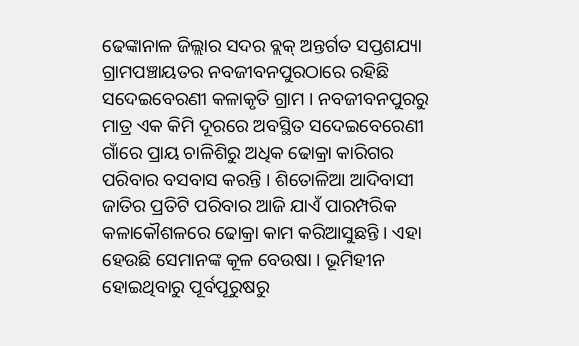ଢେଙ୍କାନାଳ ଜିଲ୍ଲାର ସଦର ବ୍ଲକ୍ ଅନ୍ତର୍ଗତ ସପ୍ତଶଯ୍ୟା ଗ୍ରାମପଞ୍ଚାୟତର ନବଜୀବନପୁରଠାରେ ରହିଛି ସଦେଇବେରଣୀ କଳାକୃତି ଗ୍ରାମ । ନବଜୀବନପୁରରୁ ମାତ୍ର ଏକ କିମି ଦୂରରେ ଅବସ୍ଥିତ ସଦେଇବେରେଣୀ ଗାଁରେ ପ୍ରାୟ ଚାଳିଶିରୁ ଅଧିକ ଢୋକ୍ରା କାରିଗର ପରିବାର ବସବାସ କରନ୍ତି । ଶିତୋଳିଆ ଆଦିବାସୀ ଜାତିର ପ୍ରତିଟି ପରିବାର ଆଜି ଯାଏଁ ପାରମ୍ପରିକ କଳାକୌଶଳରେ ଢୋକ୍ରା କାମ କରିଆସୁଛନ୍ତି । ଏହା ହେଉଛି ସେମାନଙ୍କ କୂଳ ବେଉଷା । ଭୂମିହୀନ ହୋଇଥିବାରୁ ପୂର୍ବପୂରୁଷରୁ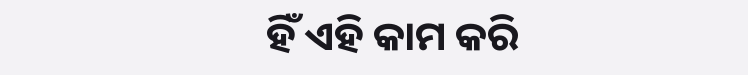ହିଁ ଏହି କାମ କରି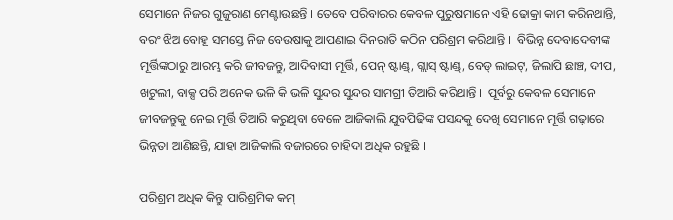ସେମାନେ ନିଜର ଗୁଜୁରାଣ ମେଣ୍ଟାଉଛନ୍ତି । ତେବେ ପରିବାରର କେବଳ ପୁରୁଷମାନେ ଏହି ଢୋକ୍ରା କାମ କରିନଥାନ୍ତି, ବରଂ ଝିଅ ବୋହୂ ସମସ୍ତେ ନିଜ ବେଉଷାକୁ ଆପଣାଇ ଦିନରାତି କଠିନ ପରିଶ୍ରମ କରିଥାନ୍ତି ।  ବିଭିନ୍ନ ଦେବାଦେବୀଙ୍କ ମୂର୍ତ୍ତିଙ୍କଠାରୁ ଆରମ୍ଭ କରି ଜୀବଜନ୍ତୁ, ଆଦିବାସୀ ମୂର୍ତ୍ତି, ପେନ୍ ଷ୍ଟାଣ୍ଡ୍, ଗ୍ଲାସ୍ ଷ୍ଟାଣ୍ଡ୍‌, ବେଡ୍ ଲାଇଟ୍, ଜିଲାପି ଛାଞ୍ଚ, ଦୀପ, ଖଟୁଲୀ, ବାକ୍ସ ପରି ଅନେକ ଭଳି କି ଭଳି ସୁନ୍ଦର ସୁନ୍ଦର ସାମଗ୍ରୀ ତିଆରି କରିଥାନ୍ତି ।  ପୂର୍ବରୁ କେବଳ ସେମାନେ ଜୀବଜନ୍ତୁକୁ ନେଇ ମୂର୍ତ୍ତି ତିଆରି କରୁଥିବା ବେଳେ ଆଜିକାଲି ଯୁବପିଢିଙ୍କ ପସନ୍ଦକୁ ଦେଖି ସେମାନେ ମୂର୍ତ୍ତି ଗଢ଼ାରେ ଭିନ୍ନତା ଆଣିଛନ୍ତି, ଯାହା ଆଜିକାଲି ବଜାରରେ ଚାହିଦା ଅଧିକ ରହୁଛି ।

ପରିଶ୍ରମ ଅଧିକ କିନ୍ତୁ ପାରିଶ୍ରମିକ କମ୍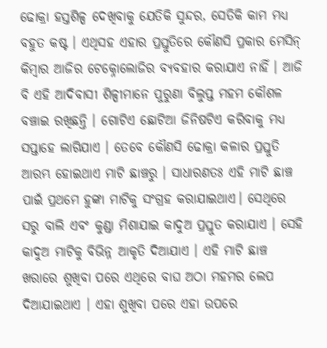ଢୋକ୍ରା ହସ୍ତଶିଳ୍ପ ଦେଖିବାକୁ ଯେତିକି ସୁନ୍ଦର, ସେତିକି କାମ ମଧ୍ୟ ବହୁତ କଷ୍ଟ । ଏଥିସହ ଏହାର ପ୍ରସ୍ତୁତିରେ କୌଣସି ପ୍ରକାର ମେସିନ୍ କିମ୍ବାର ଆଜିର ଟେକ୍ନୋଲୋଜିର ବ୍ୟବହାର କରାଯାଏ ନାହିଁ । ଆଜି ବି ଏହି ଆଦିବାସୀ ଶିଳ୍ପୀମାନେ ପୁରୁଣା ବିଲୁପ୍ତ ମହମ କୌଶଳ ବଞ୍ଚାଇ ରଖିଛନ୍ତି । ଗୋଟିଏ ଛୋଟିଆ ଜିନିଷଟିଏ କରିବାକୁ ମଧ୍ୟ ସପ୍ତାହେ ଲାଗିଯାଏ । ତେବେ କୌଣସି ଢୋକ୍ରା କଳାର ପ୍ରସ୍ତୁତି ଆରମ୍ଭ ହୋଇଥାଏ ମାଟି ଛାଞ୍ଚରୁ । ସାଧାରଣତଃ ଏହି ମାଟି ଛାଞ୍ଚ ପାଇଁ ପ୍ରଥମେ ହୁଙ୍କା ମାଟିକୁ ସଂଗ୍ରହ କରାଯାଇଥାଏ। ସେଥିରେ ସରୁ ବାଲି ଏବଂ କୁଣ୍ଡା ମିଶାଯାଇ କାଦୁଅ ପ୍ରସ୍ତୁତ କରାଯାଏ । ସେହି କାଦୁଅ ମାଟିକୁ ବିଭିନ୍ନ ଆକୃତି ଦିଆଯାଏ । ଏହି ମାଟି ଛାଞ୍ଚ ଖରାରେ ଶୁଖିବା ପରେ ଏଥିରେ ବାଘ ଅଠା ମହମର ଲେପ ଦିଆଯାଇଥାଏ । ଏହା ଶୁଖିବା ପରେ ଏହା ଉପରେ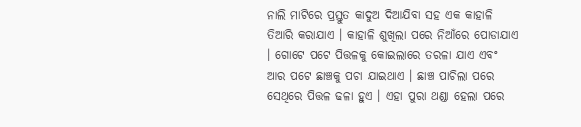ନାଲି ମାଟିରେ ପ୍ରସ୍ତୁତ କାଦୁଅ ଦିଆଯିବା ସହ ଏକ କାହାଳି ତିଆରି କରାଯାଏ । କାହାଳି ଶୁଖିଲା ପରେ ନିଆଁରେ ପୋଡାଯାଏ । ଗୋଟେ ପଟେ ପିତ୍ତଳକୁ କୋଇଲାରେ ତରଳା ଯାଏ ଏବଂ ଆର ପଟେ ଛାଞ୍ଚକୁ ପଚା ଯାଇଥାଏ । ଛାଞ୍ଚ ପାଚିଲା ପରେ ସେଥିରେ ପିତ୍ତଳ ଢଳା ହୁଏ । ଏହା ପୁରା ଥଣ୍ଡା ହେଲା ପରେ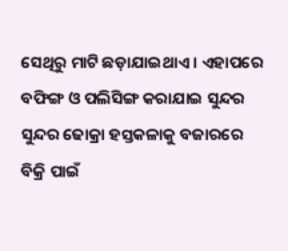ସେଥିରୁ ମାଟି ଛଡ଼ାଯାଇଥାଏ । ଏହାପରେ ବଫିଙ୍ଗ ଓ ପଲିସିଙ୍ଗ କରାଯାଇ ସୁନ୍ଦର ସୁନ୍ଦର ଢୋକ୍ରା ହସ୍ତକଳାକୁ ବଜାରରେ ବିକ୍ରି ପାଇଁ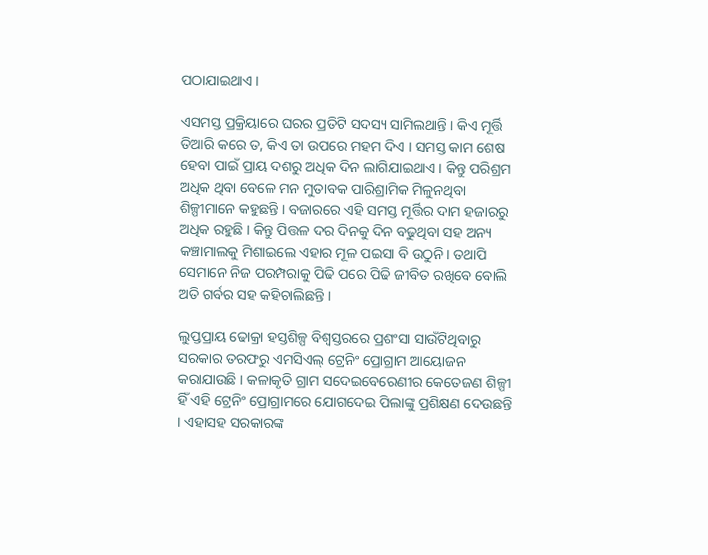ପଠାଯାଇଥାଏ ।

ଏସମସ୍ତ ପ୍ରକ୍ରିୟାରେ ଘରର ପ୍ରତିଟି ସଦସ୍ୟ ସାମିଲଥାନ୍ତି । କିଏ ମୂର୍ତ୍ତି ତିଆରି କରେ ତ, କିଏ ତା ଉପରେ ମହମ ଦିଏ । ସମସ୍ତ କାମ ଶେଷ ହେବା ପାଇଁ ପ୍ରାୟ ଦଶରୁ ଅଧିକ ଦିନ ଲାଗିଯାଇଥାଏ । କିନ୍ତୁ ପରିଶ୍ରମ ଅଧିକ ଥିବା ବେଳେ ମନ ମୁତାବକ ପାରିଶ୍ରାମିକ ମିଳୁନଥିବା ଶିଳ୍ପୀମାନେ କହୁଛନ୍ତି । ବଜାରରେ ଏହି ସମସ୍ତ ମୂର୍ତ୍ତିର ଦାମ ହଜାରରୁ ଅଧିକ ରହୁଛି । କିନ୍ତୁ ପିତ୍ତଳ ଦର ଦିନକୁ ଦିନ ବଢୁଥିବା ସହ ଅନ୍ୟ କଞ୍ଚାମାଲକୁ ମିଶାଇଲେ ଏହାର ମୂଳ ପଇସା ବି ଉଠୁନି। ତଥାପି ସେମାନେ ନିଜ ପରମ୍ପରାକୁ ପିଢି ପରେ ପିଢି ଜୀବିତ ରଖିବେ ବୋଲି ଅତି ଗର୍ବର ସହ କହିଚାଲିଛନ୍ତି ।

ଲୁପ୍ତପ୍ରାୟ ଢୋକ୍ରା ହସ୍ତଶିଳ୍ପ ବିଶ୍ବସ୍ତରରେ ପ୍ରଶଂସା ସାଉଁଟିଥିବାରୁ ସରକାର ତରଫରୁ ଏମସିଏଲ୍ ଟ୍ରେନିଂ ପ୍ରୋଗ୍ରାମ ଆୟୋଜନ କରାଯାଉଛି । କଳାକୃତି ଗ୍ରାମ ସଦେଇବେରେଣୀର କେତେଜଣ ଶିଳ୍ପୀ ହିଁ ଏହି ଟ୍ରେନିଂ ପ୍ରୋଗ୍ରାମରେ ଯୋଗଦେଇ ପିଲାଙ୍କୁ ପ୍ରଶିକ୍ଷଣ ଦେଉଛନ୍ତି । ଏହାସହ ସରକାରଙ୍କ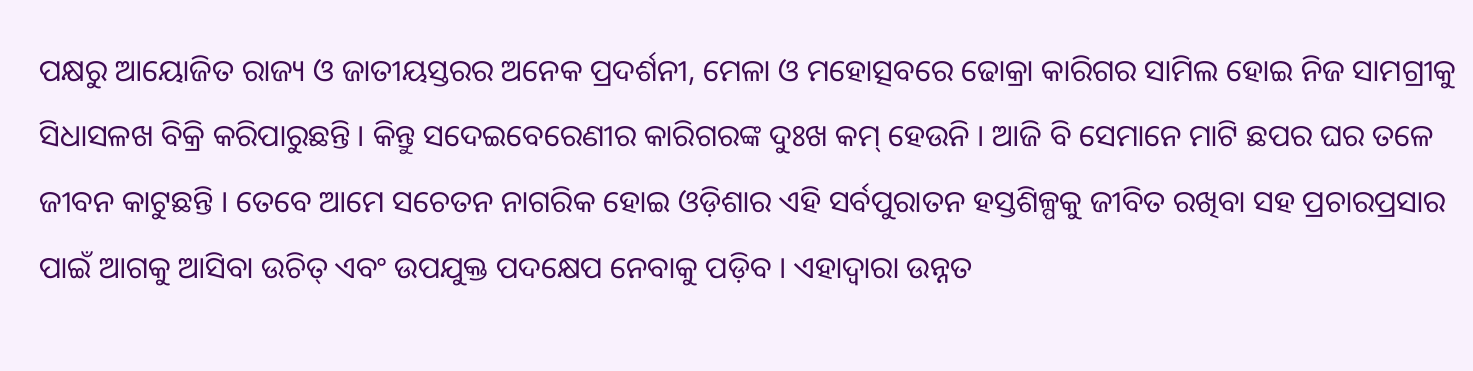ପକ୍ଷରୁ ଆୟୋଜିତ ରାଜ୍ୟ ଓ ଜାତୀୟସ୍ତରର ଅନେକ ପ୍ରଦର୍ଶନୀ, ମେଳା ଓ ମହୋତ୍ସବରେ ଢୋକ୍ରା କାରିଗର ସାମିଲ ହୋଇ ନିଜ ସାମଗ୍ରୀକୁ ସିଧାସଳଖ ବିକ୍ରି କରିପାରୁଛନ୍ତି । କିନ୍ତୁ ସଦେଇବେରେଣୀର କାରିଗରଙ୍କ ଦୁଃଖ କମ୍ ହେଉନି । ଆଜି ବି ସେମାନେ ମାଟି ଛପର ଘର ତଳେ ଜୀବନ କାଟୁଛନ୍ତି । ତେବେ ଆମେ ସଚେତନ ନାଗରିକ ହୋଇ ଓଡ଼ିଶାର ଏହି ସର୍ବପୁରାତନ ହସ୍ତଶିଳ୍ପକୁ ଜୀବିତ ରଖିବା ସହ ପ୍ରଚାରପ୍ରସାର ପାଇଁ ଆଗକୁ ଆସିବା ଉଚିତ୍ ଏବଂ ଉପଯୁକ୍ତ ପଦକ୍ଷେପ ନେବାକୁ ପଡ଼ିବ । ଏହାଦ୍ବାରା ଉନ୍ନତ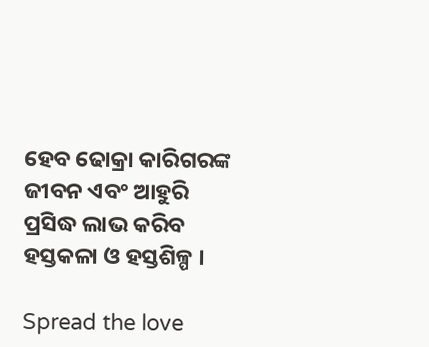ହେବ ଢୋକ୍ରା କାରିଗରଙ୍କ ଜୀବନ ଏବଂ ଆହୁରି ପ୍ରସିଦ୍ଧ ଲାଭ କରିବ ହସ୍ତକଳା ଓ ହସ୍ତଶିଳ୍ପ ।

Spread the love